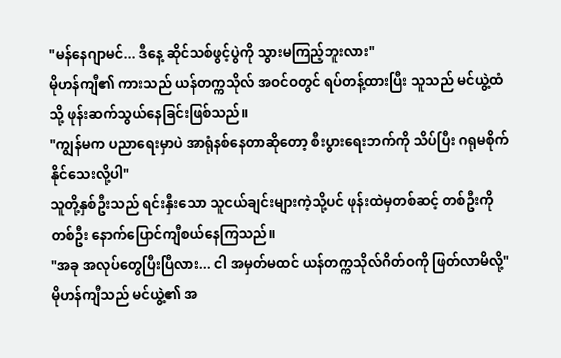"မန်နေဂျာမင်... ဒီနေ့ ဆိုင်သစ်ဖွင့်ပွဲကို သွားမကြည့်ဘူးလား"
မိုဟန်ကျီ၏ ကားသည် ယန်တက္ကသိုလ် အဝင်ဝတွင် ရပ်တန့်ထားပြီး သူသည် မင်ယွဲ့ထံသို့ ဖုန်းဆက်သွယ်နေခြင်းဖြစ်သည်။
"ကျွန်မက ပညာရေးမှာပဲ အာရုံနစ်နေတာဆိုတော့ စီးပွားရေးဘက်ကို သိပ်ပြီး ဂရုမစိုက်နိုင်သေးလို့ပါ"
သူတို့နှစ်ဦးသည် ရင်းနှီးသော သူငယ်ချင်းများကဲ့သို့ပင် ဖုန်းထဲမှတစ်ဆင့် တစ်ဦးကိုတစ်ဦး နောက်ပြောင်ကျီစယ်နေကြသည်။
"အခု အလုပ်တွေပြီးပြီလား... ငါ အမှတ်မထင် ယန်တက္ကသိုလ်ဂိတ်ဝကို ဖြတ်လာမိလို့"
မိုဟန်ကျီသည် မင်ယွဲ့၏ အ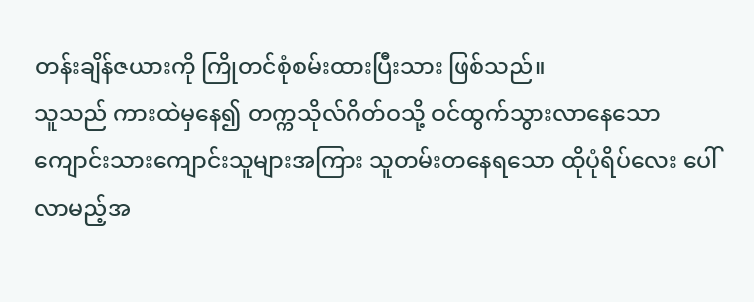တန်းချိန်ဇယားကို ကြိုတင်စုံစမ်းထားပြီးသား ဖြစ်သည်။
သူသည် ကားထဲမှနေ၍ တက္ကသိုလ်ဂိတ်ဝသို့ ဝင်ထွက်သွားလာနေသော ကျောင်းသားကျောင်းသူများအကြား သူတမ်းတနေရသော ထိုပုံရိပ်လေး ပေါ်လာမည့်အ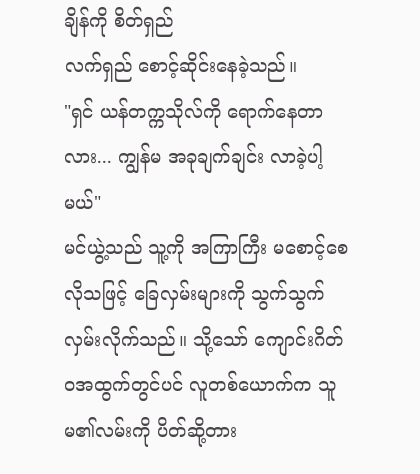ချိန်ကို စိတ်ရှည်
လက်ရှည် စောင့်ဆိုင်းနေခဲ့သည်။
"ရှင် ယန်တက္ကသိုလ်ကို ရောက်နေတာလား... ကျွန်မ အခုချက်ချင်း လာခဲ့ပါ့မယ်"
မင်ယွဲ့သည် သူ့ကို အကြာကြီး မစောင့်စေလိုသဖြင့် ခြေလှမ်းများကို သွက်သွက်လှမ်းလိုက်သည်။ သို့သော် ကျောင်းဂိတ်ဝအထွက်တွင်ပင် လူတစ်ယောက်က သူမ၏လမ်းကို ပိတ်ဆို့တား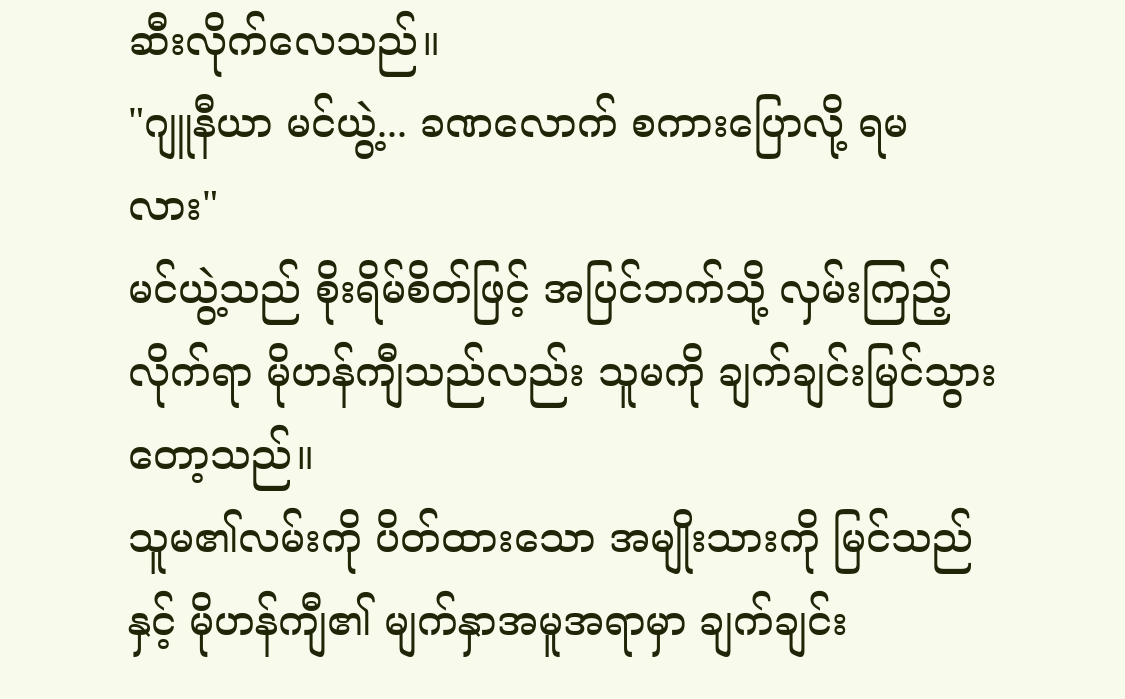ဆီးလိုက်လေသည်။
"ဂျူနီယာ မင်ယွဲ့... ခဏလောက် စကားပြောလို့ ရမလား"
မင်ယွဲ့သည် စိုးရိမ်စိတ်ဖြင့် အပြင်ဘက်သို့ လှမ်းကြည့်လိုက်ရာ မိုဟန်ကျီသည်လည်း သူမကို ချက်ချင်းမြင်သွားတော့သည်။
သူမ၏လမ်းကို ပိတ်ထားသော အမျိုးသားကို မြင်သည်နှင့် မိုဟန်ကျီ၏ မျက်နှာအမူအရာမှာ ချက်ချင်း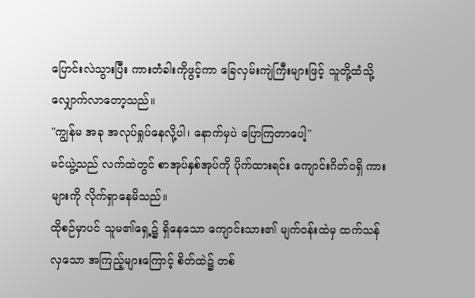ပြောင်းလဲသွားပြီး ကားတံခါးကိုဖွင့်ကာ ခြေလှမ်းကျဲကြီးများဖြင့် သူတို့ထံသို့ လျှောက်လာတော့သည်။
"ကျွန်မ အခု အလုပ်ရှုပ်နေလို့ပါ၊ နောက်မှပဲ ပြောကြတာပေါ့"
မင်ယွဲ့သည် လက်ထဲတွင် စာအုပ်နှစ်အုပ်ကို ပိုက်ထားရင်း ကျောင်းဂိတ်ဝရှိ ကားများကို လိုက်ရှာနေမိသည်။
ထိုစဉ်မှာပင် သူမ၏ရှေ့၌ ရှိနေသော ကျောင်းသား၏ မျက်ဝန်းထဲမှ ထက်သန်လှသော အကြည့်များကြောင့် စိတ်ထဲ၌ တစ်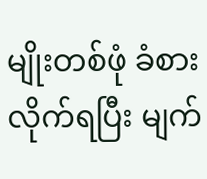မျိုးတစ်ဖုံ ခံစားလိုက်ရပြီး မျက်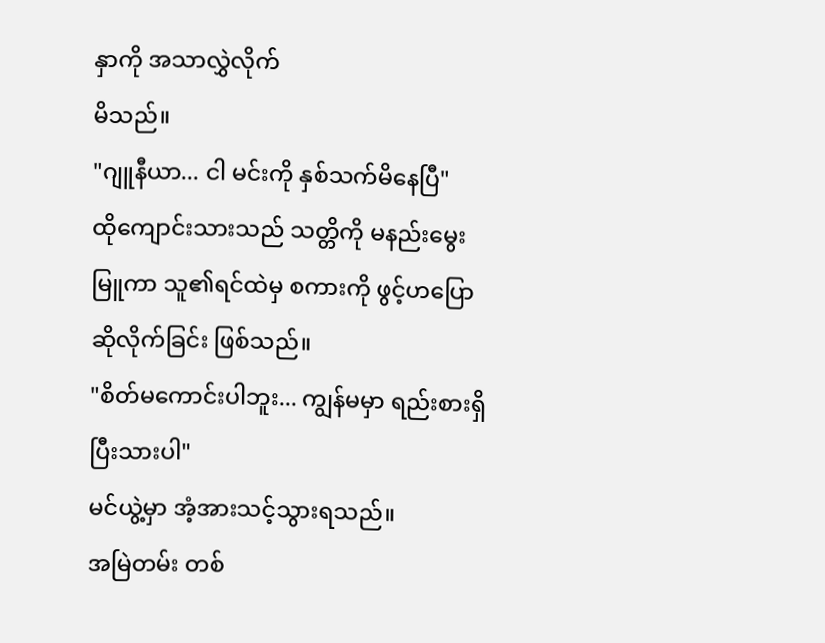နှာကို အသာလွှဲလိုက်
မိသည်။
"ဂျူနီယာ... ငါ မင်းကို နှစ်သက်မိနေပြီ"
ထိုကျောင်းသားသည် သတ္တိကို မနည်းမွေးမြူကာ သူ၏ရင်ထဲမှ စကားကို ဖွင့်ဟပြောဆိုလိုက်ခြင်း ဖြစ်သည်။
"စိတ်မကောင်းပါဘူး... ကျွန်မမှာ ရည်းစားရှိပြီးသားပါ"
မင်ယွဲ့မှာ အံ့အားသင့်သွားရသည်။
အမြဲတမ်း တစ်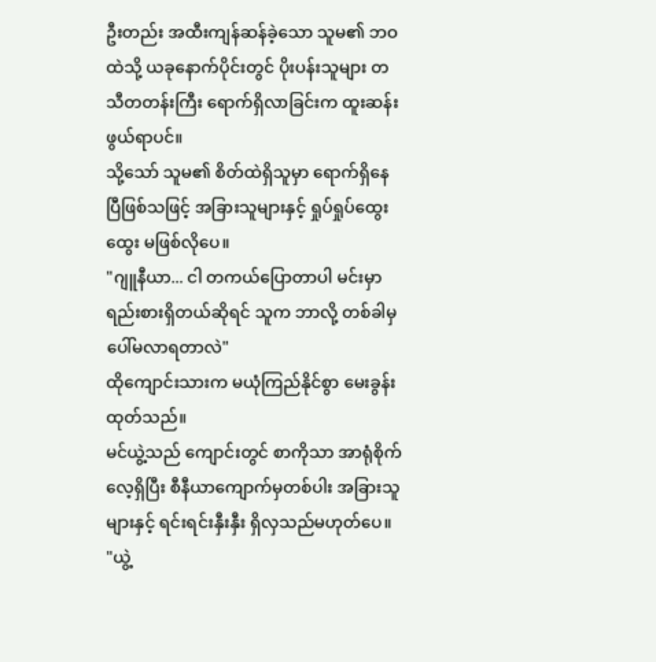ဦးတည်း အထီးကျန်ဆန်ခဲ့သော သူမ၏ ဘဝထဲသို့ ယခုနောက်ပိုင်းတွင် ပိုးပန်းသူများ တသီတတန်းကြီး ရောက်ရှိလာခြင်းက ထူးဆန်းဖွယ်ရာပင်။
သို့သော် သူမ၏ စိတ်ထဲရှိသူမှာ ရောက်ရှိနေပြီဖြစ်သဖြင့် အခြားသူများနှင့် ရှုပ်ရှုပ်ထွေးထွေး မဖြစ်လိုပေ။
"ဂျူနီယာ... ငါ တကယ်ပြောတာပါ မင်းမှာ ရည်းစားရှိတယ်ဆိုရင် သူက ဘာလို့ တစ်ခါမှ ပေါ်မလာရတာလဲ"
ထိုကျောင်းသားက မယုံကြည်နိုင်စွာ မေးခွန်းထုတ်သည်။
မင်ယွဲ့သည် ကျောင်းတွင် စာကိုသာ အာရုံစိုက်လေ့ရှိပြီး စီနီယာကျောက်မှတစ်ပါး အခြားသူများနှင့် ရင်းရင်းနှီးနှီး ရှိလှသည်မဟုတ်ပေ။
"ယွဲ့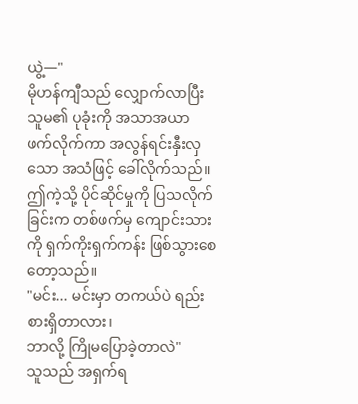ယွဲ့—"
မိုဟန်ကျီသည် လျှောက်လာပြီး သူမ၏ ပုခုံးကို အသာအယာ ဖက်လိုက်ကာ အလွန်ရင်းနှီးလှသော အသံဖြင့် ခေါ်လိုက်သည်။
ဤကဲ့သို့ ပိုင်ဆိုင်မှုကို ပြသလိုက်ခြင်းက တစ်ဖက်မှ ကျောင်းသားကို ရှက်ကိုးရှက်ကန်း ဖြစ်သွားစေတော့သည်။
"မင်း... မင်းမှာ တကယ်ပဲ ရည်းစားရှိတာလား၊
ဘာလို့ ကြိုမပြောခဲ့တာလဲ"
သူသည် အရှက်ရ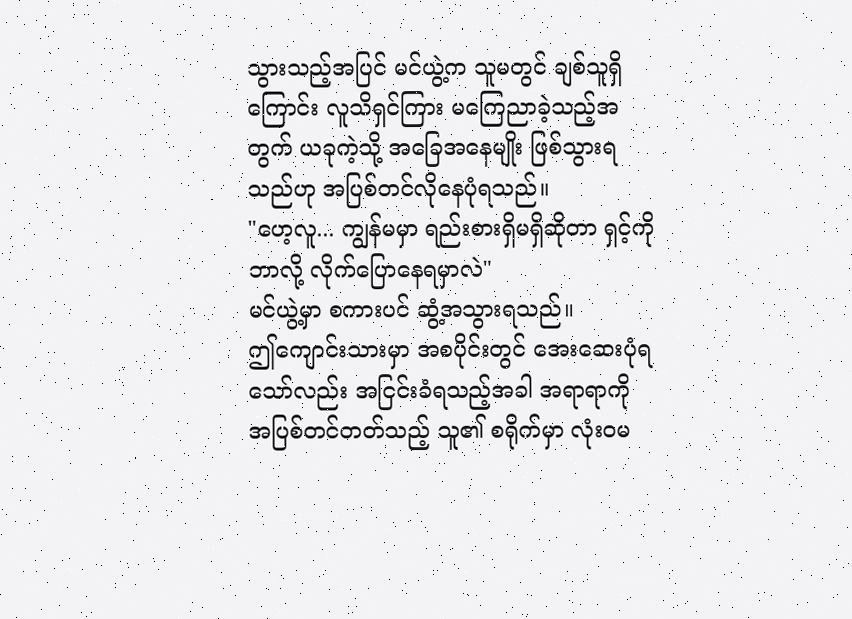သွားသည့်အပြင် မင်ယွဲ့က သူမတွင် ချစ်သူရှိကြောင်း လူသိရှင်ကြား မကြေညာခဲ့သည့်အတွက် ယခုကဲ့သို့ အခြေအနေမျိုး ဖြစ်သွားရသည်ဟု အပြစ်တင်လိုနေပုံရသည်။
"ဟေ့လူ... ကျွန်မမှာ ရည်းစားရှိမရှိဆိုတာ ရှင့်ကို ဘာလို့ လိုက်ပြောနေရမှာလဲ"
မင်ယွဲ့မှာ စကားပင် ဆွံ့အသွားရသည်။
ဤကျောင်းသားမှာ အစပိုင်းတွင် အေးဆေးပုံရသော်လည်း အငြင်းခံရသည့်အခါ အရာရာကို အပြစ်တင်တတ်သည့် သူ၏ စရိုက်မှာ လုံးဝမ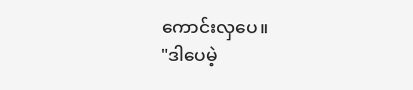ကောင်းလှပေ။
"ဒါပေမဲ့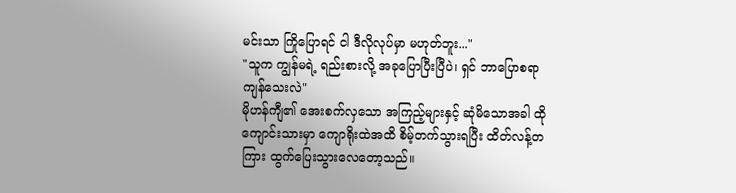မင်းသာ ကြိုပြောရင် ငါ ဒီလိုလုပ်မှာ မဟုတ်ဘူး..."
"သူက ကျွန်မရဲ့ ရည်းစားလို့ အခုပြောပြီးပြီပဲ၊ ရှင် ဘာပြောစရာ ကျန်သေးလဲ"
မိုဟန်ကျီ၏ အေးစက်လှသော အကြည့်များနှင့် ဆုံမိသောအခါ ထိုကျောင်းသားမှာ ကျောရိုးထဲအထိ စိမ့်တက်သွားရပြီး ထိတ်လန့်တကြား ထွက်ပြေးသွားလေတော့သည်။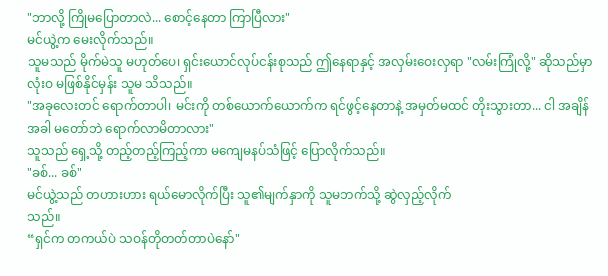"ဘာလို့ ကြိုမပြောတာလဲ... စောင့်နေတာ ကြာပြီလား"
မင်ယွဲ့က မေးလိုက်သည်။
သူမသည် မိုက်မဲသူ မဟုတ်ပေ၊ ရှင်းယောင်လုပ်ငန်းစုသည် ဤနေရာနှင့် အလှမ်းဝေးလှရာ "လမ်းကြုံလို့" ဆိုသည်မှာ လုံးဝ မဖြစ်နိုင်မှန်း သူမ သိသည်။
"အခုလေးတင် ရောက်တာပါ၊ မင်းကို တစ်ယောက်ယောက်က ရင်ဖွင့်နေတာနဲ့ အမှတ်မထင် တိုးသွားတာ... ငါ အချိန်အခါ မတော်ဘဲ ရောက်လာမိတာလား"
သူသည် ရှေ့သို့ တည့်တည့်ကြည့်ကာ မကျေမနပ်သံဖြင့် ပြောလိုက်သည်။
"ခစ်... ခစ်"
မင်ယွဲ့သည် တဟားဟား ရယ်မောလိုက်ပြီး သူ၏မျက်နှာကို သူမဘက်သို့ ဆွဲလှည့်လိုက်
သည်။
“ရှင်က တကယ်ပဲ သဝန်တိုတတ်တာပဲနော်"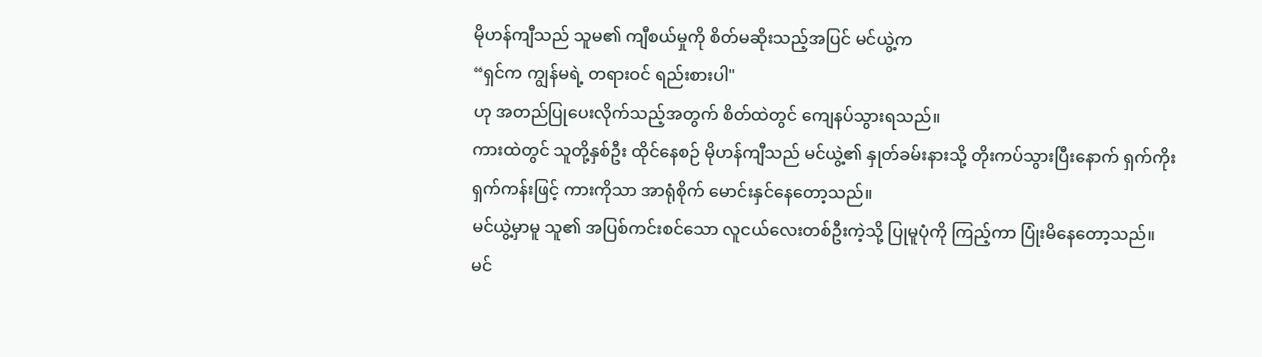မိုဟန်ကျီသည် သူမ၏ ကျီစယ်မှုကို စိတ်မဆိုးသည့်အပြင် မင်ယွဲ့က
“ရှင်က ကျွန်မရဲ့ တရားဝင် ရည်းစားပါ"
ဟု အတည်ပြုပေးလိုက်သည့်အတွက် စိတ်ထဲတွင် ကျေနပ်သွားရသည်။
ကားထဲတွင် သူတို့နှစ်ဦး ထိုင်နေစဉ် မိုဟန်ကျီသည် မင်ယွဲ့၏ နှုတ်ခမ်းနားသို့ တိုးကပ်သွားပြီးနောက် ရှက်ကိုးရှက်ကန်းဖြင့် ကားကိုသာ အာရုံစိုက် မောင်းနှင်နေတော့သည်။
မင်ယွဲ့မှာမူ သူ၏ အပြစ်ကင်းစင်သော လူငယ်လေးတစ်ဦးကဲ့သို့ ပြုမူပုံကို ကြည့်ကာ ပြုံးမိနေတော့သည်။
မင်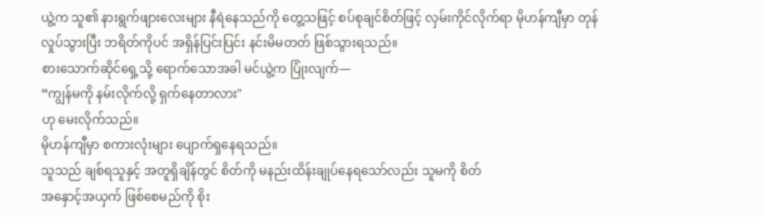ယွဲ့က သူ၏ နားရွက်ဖျားလေးများ နီရဲနေသည်ကို တွေ့သဖြင့် စပ်စုချင်စိတ်ဖြင့် လှမ်းကိုင်လိုက်ရာ မိုဟန်ကျီမှာ တုန်လှုပ်သွားပြီး ဘရိတ်ကိုပင် အရှိန်ပြင်းပြင်း နင်းမိမတတ် ဖြစ်သွားရသည်။
စားသောက်ဆိုင်ရှေ့သို့ ရောက်သောအခါ မင်ယွဲ့က ပြုံးလျက်—
“ကျွန်မကို နမ်းလိုက်လို့ ရှက်နေတာလား"
ဟု မေးလိုက်သည်။
မိုဟန်ကျီမှာ စကားလုံးများ ပျောက်ရှနေရသည်။
သူသည် ချစ်ရသူနှင့် အတူရှိချိန်တွင် စိတ်ကို မနည်းထိန်းချုပ်နေရသော်လည်း သူမကို စိတ်
အနှောင့်အယှက် ဖြစ်စေမည်ကို စိုး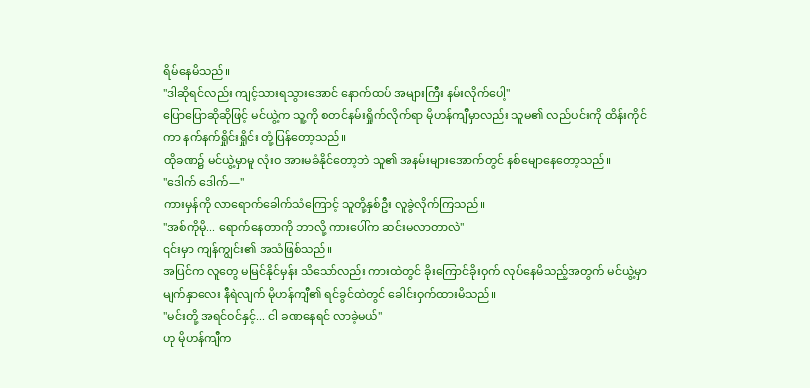ရိမ်နေမိသည်။
"ဒါဆိုရင်လည်း ကျင့်သားရသွားအောင် နောက်ထပ် အများကြီး နမ်းလိုက်ပေါ့"
ပြောပြောဆိုဆိုဖြင့် မင်ယွဲ့က သူ့ကို စတင်နမ်းရှိုက်လိုက်ရာ မိုဟန်ကျီမှာလည်း သူမ၏ လည်ပင်းကို ထိန်းကိုင်ကာ နက်နက်ရှိုင်းရှိုင်း တုံ့ပြန်တော့သည်။
ထိုခဏ၌ မင်ယွဲ့မှာမူ လုံးဝ အားမခံနိုင်တော့ဘဲ သူ၏ အနမ်းများအောက်တွင် နစ်မျောနေတော့သည်။
"ဒေါက် ဒေါက်—"
ကားမှန်ကို လာရောက်ခေါက်သံကြောင့် သူတို့နှစ်ဦး လူခွဲလိုက်ကြသည်။
"အစ်ကိုမို... ရောက်နေတာကို ဘာလို့ ကားပေါ်က ဆင်းမလာတာလဲ"
၎င်းမှာ ကျန်ကျွင်း၏ အသံဖြစ်သည်။
အပြင်က လူတွေ မမြင်နိုင်မှန်း သိသော်လည်း ကားထဲတွင် ခိုးကြောင်ခိုးဝှက် လုပ်နေမိသည့်အတွက် မင်ယွဲ့မှာ မျက်နှာလေး နီရဲလျက် မိုဟန်ကျီ၏ ရင်ခွင်ထဲတွင် ခေါင်းဝှက်ထားမိသည်။
"မင်းတို့ အရင်ဝင်နှင့်... ငါ ခဏနေရင် လာခဲ့မယ်"
ဟု မိုဟန်ကျီက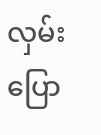လှမ်းပြော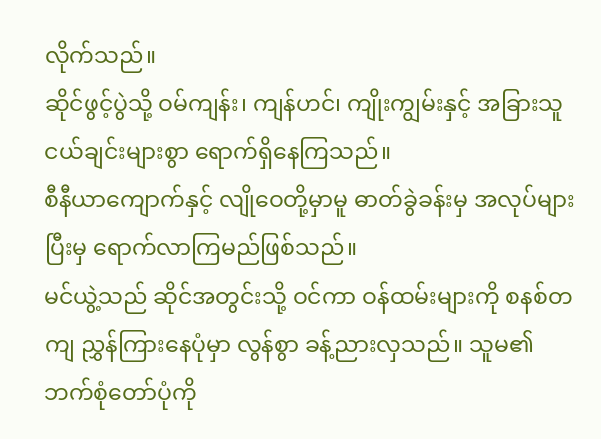လိုက်သည်။
ဆိုင်ဖွင့်ပွဲသို့ ဝမ်ကျန်း၊ ကျန်ဟင်၊ ကျိုးကျွမ်းနှင့် အခြားသူငယ်ချင်းများစွာ ရောက်ရှိနေကြသည်။
စီနီယာကျောက်နှင့် လျိုဝေတို့မှာမူ ဓာတ်ခွဲခန်းမှ အလုပ်များပြီးမှ ရောက်လာကြမည်ဖြစ်သည်။
မင်ယွဲ့သည် ဆိုင်အတွင်းသို့ ဝင်ကာ ဝန်ထမ်းများကို စနစ်တကျ ညွှန်ကြားနေပုံမှာ လွန်စွာ ခန့်ညားလှသည်။ သူမ၏ ဘက်စုံတော်ပုံကို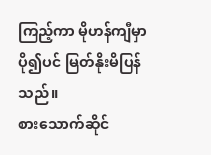ကြည့်ကာ မိုဟန်ကျီမှာ ပို၍ပင် မြတ်နိုးမိပြန်သည်။
စားသောက်ဆိုင်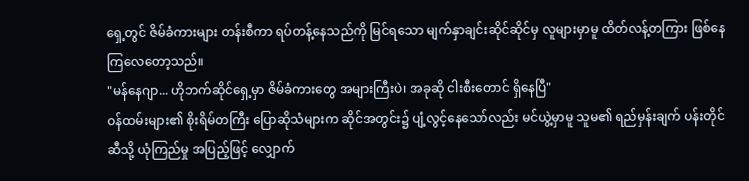ရှေ့တွင် ဇိမ်ခံကားများ တန်းစီကာ ရပ်တန့်နေသည်ကို မြင်ရသော မျက်နှာချင်းဆိုင်ဆိုင်မှ လူများမှာမူ ထိတ်လန့်တကြား ဖြစ်နေကြလေတော့သည်။
"မန်နေဂျာ... ဟိုဘက်ဆိုင်ရှေ့မှာ ဇိမ်ခံကားတွေ အများကြီးပဲ၊ အခုဆို ငါးစီးတောင် ရှိနေပြီ"
ဝန်ထမ်းများ၏ စိုးရိမ်တကြီး ပြောဆိုသံများက ဆိုင်အတွင်း၌ ပျံ့လွင့်နေသော်လည်း မင်ယွဲ့မှာမူ သူမ၏ ရည်မှန်းချက် ပန်းတိုင်ဆီသို့ ယုံကြည်မှု အပြည့်ဖြင့် လျှောက်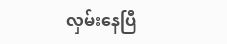လှမ်းနေပြီ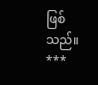ဖြစ်သည်။
***